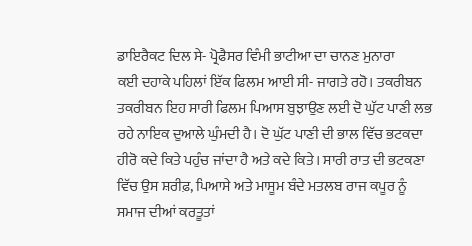ਡਾਇਰੈਕਟ ਦਿਲ ਸੇ- ਪ੍ਰੋਫੈਸਰ ਵਿੰਮੀ ਭਾਟੀਆ ਦਾ ਚਾਨਣ ਮੁਨਾਰਾ
ਕਈ ਦਹਾਕੇ ਪਹਿਲਾਂ ਇੱਕ ਫਿਲਮ ਆਈ ਸੀ- ਜਾਗਤੇ ਰਹੋ। ਤਕਰੀਬਨ ਤਕਰੀਬਨ ਇਹ ਸਾਰੀ ਫਿਲਮ ਪਿਆਸ ਬੁਝਾਉਣ ਲਈ ਦੋ ਘੁੱਟ ਪਾਣੀ ਲਭ ਰਹੇ ਨਾਇਕ ਦੁਆਲੇ ਘੁੰਮਦੀ ਹੈ। ਦੋ ਘੁੱਟ ਪਾਣੀ ਦੀ ਭਾਲ ਵਿੱਚ ਭਟਕਦਾ ਹੀਰੋ ਕਦੇ ਕਿਤੇ ਪਹੁੰਚ ਜਾਂਦਾ ਹੈ ਅਤੇ ਕਦੇ ਕਿਤੇ। ਸਾਰੀ ਰਾਤ ਦੀ ਭਟਕਣਾ ਵਿੱਚ ਉਸ ਸ਼ਰੀਫ਼, ਪਿਆਸੇ ਅਤੇ ਮਾਸੂਮ ਬੰਦੇ ਮਤਲਬ ਰਾਜ ਕਪੂਰ ਨੂੰ ਸਮਾਜ ਦੀਆਂ ਕਰਤੂਤਾਂ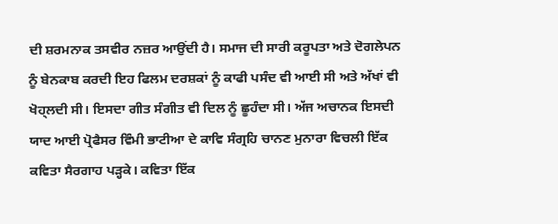ਦੀ ਸ਼ਰਮਨਾਕ ਤਸਵੀਰ ਨਜ਼ਰ ਆਉਂਦੀ ਹੈ। ਸਮਾਜ ਦੀ ਸਾਰੀ ਕਰੂਪਤਾ ਅਤੇ ਦੋਗਲੇਪਨ ਨੂੰ ਬੇਨਕਾਬ ਕਰਦੀ ਇਹ ਫਿਲਮ ਦਰਸ਼ਕਾਂ ਨੂੰ ਕਾਫੀ ਪਸੰਦ ਵੀ ਆਈ ਸੀ ਅਤੇ ਅੱਖਾਂ ਵੀ ਖੋਹ੍ਲਦੀ ਸੀ। ਇਸਦਾ ਗੀਤ ਸੰਗੀਤ ਵੀ ਦਿਲ ਨੂੰ ਛੂਹੰਦਾ ਸੀ। ਅੱਜ ਅਚਾਨਕ ਇਸਦੀ ਯਾਦ ਆਈ ਪ੍ਰੋਫੈਸਰ ਵਿੰਮੀ ਭਾਟੀਆ ਦੇ ਕਾਵਿ ਸੰਗ੍ਰਹਿ ਚਾਨਣ ਮੁਨਾਰਾ ਵਿਚਲੀ ਇੱਕ ਕਵਿਤਾ ਸੈਰਗਾਹ ਪੜ੍ਹਕੇ। ਕਵਿਤਾ ਇੱਕ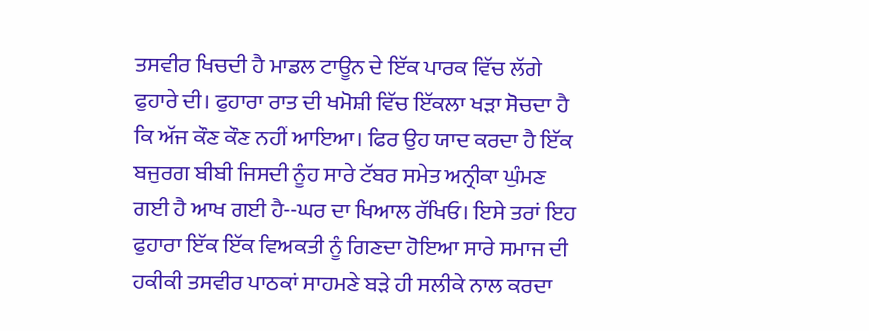ਤਸਵੀਰ ਖਿਚਦੀ ਹੈ ਮਾਡਲ ਟਾਊਨ ਦੇ ਇੱਕ ਪਾਰਕ ਵਿੱਚ ਲੱਗੇ ਫੁਹਾਰੇ ਦੀ। ਫੁਹਾਰਾ ਰਾਤ ਦੀ ਖਮੋਸ਼ੀ ਵਿੱਚ ਇੱਕਲਾ ਖੜਾ ਸੋਚਦਾ ਹੈ ਕਿ ਅੱਜ ਕੌਣ ਕੌਣ ਨਹੀਂ ਆਇਆ। ਫਿਰ ਉਹ ਯਾਦ ਕਰਦਾ ਹੈ ਇੱਕ ਬਜੁਰਗ ਬੀਬੀ ਜਿਸਦੀ ਨੂੰਹ ਸਾਰੇ ਟੱਬਰ ਸਮੇਤ ਅਨ੍ਰੀਕਾ ਘੁੰਮਣ ਗਈ ਹੈ ਆਖ ਗਈ ਹੈ--ਘਰ ਦਾ ਖਿਆਲ ਰੱਖਿਓ। ਇਸੇ ਤਰਾਂ ਇਹ ਫੁਹਾਰਾ ਇੱਕ ਇੱਕ ਵਿਅਕਤੀ ਨੂੰ ਗਿਣਦਾ ਹੋਇਆ ਸਾਰੇ ਸਮਾਜ ਦੀ ਹਕੀਕੀ ਤਸਵੀਰ ਪਾਠਕਾਂ ਸਾਹਮਣੇ ਬੜੇ ਹੀ ਸਲੀਕੇ ਨਾਲ ਕਰਦਾ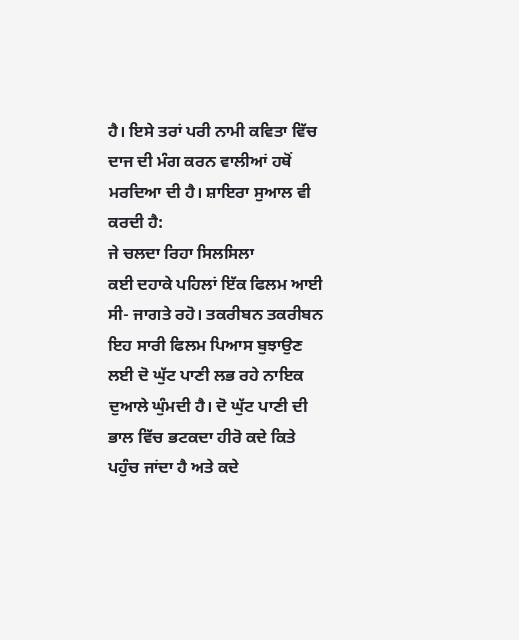ਹੈ। ਇਸੇ ਤਰਾਂ ਪਰੀ ਨਾਮੀ ਕਵਿਤਾ ਵਿੱਚ ਦਾਜ ਦੀ ਮੰਗ ਕਰਨ ਵਾਲੀਆਂ ਹਥੋਂ ਮਰਦਿਆ ਦੀ ਹੈ। ਸ਼ਾਇਰਾ ਸੁਆਲ ਵੀ ਕਰਦੀ ਹੈ:
ਜੇ ਚਲਦਾ ਰਿਹਾ ਸਿਲਸਿਲਾ
ਕਈ ਦਹਾਕੇ ਪਹਿਲਾਂ ਇੱਕ ਫਿਲਮ ਆਈ ਸੀ- ਜਾਗਤੇ ਰਹੋ। ਤਕਰੀਬਨ ਤਕਰੀਬਨ ਇਹ ਸਾਰੀ ਫਿਲਮ ਪਿਆਸ ਬੁਝਾਉਣ ਲਈ ਦੋ ਘੁੱਟ ਪਾਣੀ ਲਭ ਰਹੇ ਨਾਇਕ ਦੁਆਲੇ ਘੁੰਮਦੀ ਹੈ। ਦੋ ਘੁੱਟ ਪਾਣੀ ਦੀ ਭਾਲ ਵਿੱਚ ਭਟਕਦਾ ਹੀਰੋ ਕਦੇ ਕਿਤੇ ਪਹੁੰਚ ਜਾਂਦਾ ਹੈ ਅਤੇ ਕਦੇ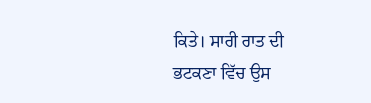ਕਿਤੇ। ਸਾਰੀ ਰਾਤ ਦੀ ਭਟਕਣਾ ਵਿੱਚ ਉਸ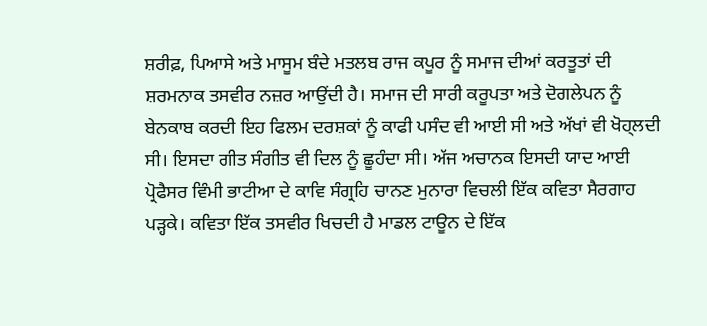ਸ਼ਰੀਫ਼, ਪਿਆਸੇ ਅਤੇ ਮਾਸੂਮ ਬੰਦੇ ਮਤਲਬ ਰਾਜ ਕਪੂਰ ਨੂੰ ਸਮਾਜ ਦੀਆਂ ਕਰਤੂਤਾਂ ਦੀ ਸ਼ਰਮਨਾਕ ਤਸਵੀਰ ਨਜ਼ਰ ਆਉਂਦੀ ਹੈ। ਸਮਾਜ ਦੀ ਸਾਰੀ ਕਰੂਪਤਾ ਅਤੇ ਦੋਗਲੇਪਨ ਨੂੰ ਬੇਨਕਾਬ ਕਰਦੀ ਇਹ ਫਿਲਮ ਦਰਸ਼ਕਾਂ ਨੂੰ ਕਾਫੀ ਪਸੰਦ ਵੀ ਆਈ ਸੀ ਅਤੇ ਅੱਖਾਂ ਵੀ ਖੋਹ੍ਲਦੀ ਸੀ। ਇਸਦਾ ਗੀਤ ਸੰਗੀਤ ਵੀ ਦਿਲ ਨੂੰ ਛੂਹੰਦਾ ਸੀ। ਅੱਜ ਅਚਾਨਕ ਇਸਦੀ ਯਾਦ ਆਈ ਪ੍ਰੋਫੈਸਰ ਵਿੰਮੀ ਭਾਟੀਆ ਦੇ ਕਾਵਿ ਸੰਗ੍ਰਹਿ ਚਾਨਣ ਮੁਨਾਰਾ ਵਿਚਲੀ ਇੱਕ ਕਵਿਤਾ ਸੈਰਗਾਹ ਪੜ੍ਹਕੇ। ਕਵਿਤਾ ਇੱਕ ਤਸਵੀਰ ਖਿਚਦੀ ਹੈ ਮਾਡਲ ਟਾਊਨ ਦੇ ਇੱਕ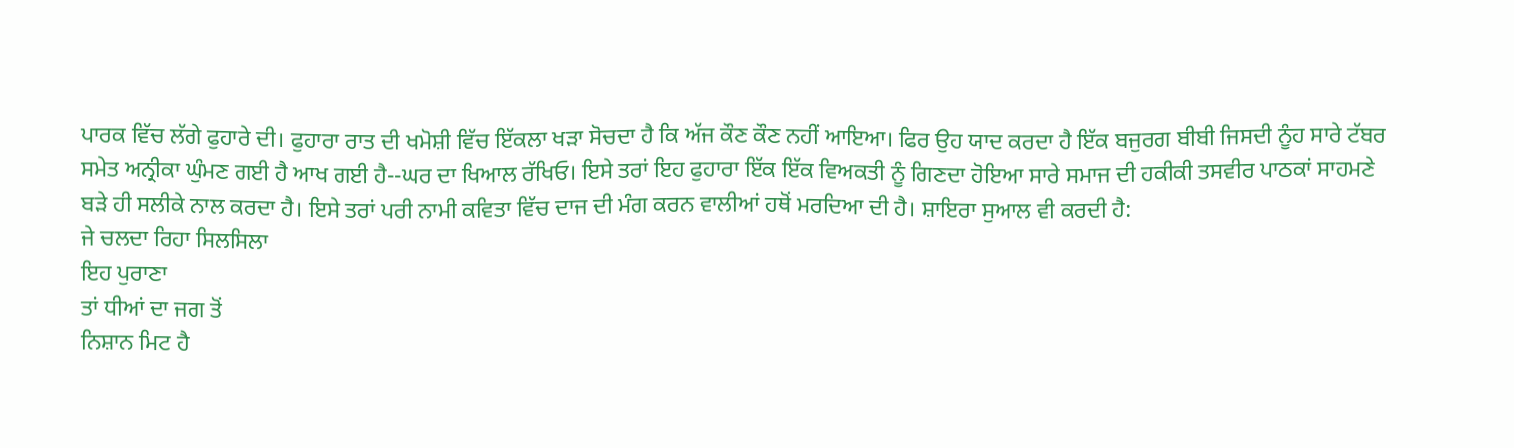ਪਾਰਕ ਵਿੱਚ ਲੱਗੇ ਫੁਹਾਰੇ ਦੀ। ਫੁਹਾਰਾ ਰਾਤ ਦੀ ਖਮੋਸ਼ੀ ਵਿੱਚ ਇੱਕਲਾ ਖੜਾ ਸੋਚਦਾ ਹੈ ਕਿ ਅੱਜ ਕੌਣ ਕੌਣ ਨਹੀਂ ਆਇਆ। ਫਿਰ ਉਹ ਯਾਦ ਕਰਦਾ ਹੈ ਇੱਕ ਬਜੁਰਗ ਬੀਬੀ ਜਿਸਦੀ ਨੂੰਹ ਸਾਰੇ ਟੱਬਰ ਸਮੇਤ ਅਨ੍ਰੀਕਾ ਘੁੰਮਣ ਗਈ ਹੈ ਆਖ ਗਈ ਹੈ--ਘਰ ਦਾ ਖਿਆਲ ਰੱਖਿਓ। ਇਸੇ ਤਰਾਂ ਇਹ ਫੁਹਾਰਾ ਇੱਕ ਇੱਕ ਵਿਅਕਤੀ ਨੂੰ ਗਿਣਦਾ ਹੋਇਆ ਸਾਰੇ ਸਮਾਜ ਦੀ ਹਕੀਕੀ ਤਸਵੀਰ ਪਾਠਕਾਂ ਸਾਹਮਣੇ ਬੜੇ ਹੀ ਸਲੀਕੇ ਨਾਲ ਕਰਦਾ ਹੈ। ਇਸੇ ਤਰਾਂ ਪਰੀ ਨਾਮੀ ਕਵਿਤਾ ਵਿੱਚ ਦਾਜ ਦੀ ਮੰਗ ਕਰਨ ਵਾਲੀਆਂ ਹਥੋਂ ਮਰਦਿਆ ਦੀ ਹੈ। ਸ਼ਾਇਰਾ ਸੁਆਲ ਵੀ ਕਰਦੀ ਹੈ:
ਜੇ ਚਲਦਾ ਰਿਹਾ ਸਿਲਸਿਲਾ
ਇਹ ਪੁਰਾਣਾ
ਤਾਂ ਧੀਆਂ ਦਾ ਜਗ ਤੋਂ
ਨਿਸ਼ਾਨ ਮਿਟ ਹੈ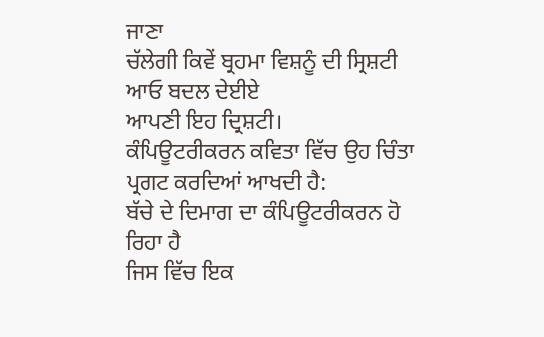ਜਾਣਾ
ਚੱਲੇਗੀ ਕਿਵੇਂ ਬ੍ਰਹਮਾ ਵਿਸ਼ਨੂੰ ਦੀ ਸ੍ਰਿਸ਼ਟੀ
ਆਓ ਬਦਲ ਦੇਈਏ
ਆਪਣੀ ਇਹ ਦ੍ਰਿਸ਼ਟੀ।
ਕੰਪਿਊਟਰੀਕਰਨ ਕਵਿਤਾ ਵਿੱਚ ਉਹ ਚਿੰਤਾ ਪ੍ਰਗਟ ਕਰਦਿਆਂ ਆਖਦੀ ਹੈ:
ਬੱਚੇ ਦੇ ਦਿਮਾਗ ਦਾ ਕੰਪਿਊਟਰੀਕਰਨ ਹੋ ਰਿਹਾ ਹੈ
ਜਿਸ ਵਿੱਚ ਇਕ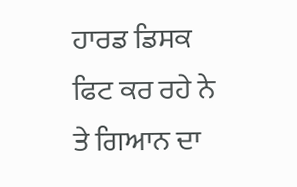ਹਾਰਡ ਡਿਸਕ
ਫਿਟ ਕਰ ਰਹੇ ਨੇ
ਤੇ ਗਿਆਨ ਦਾ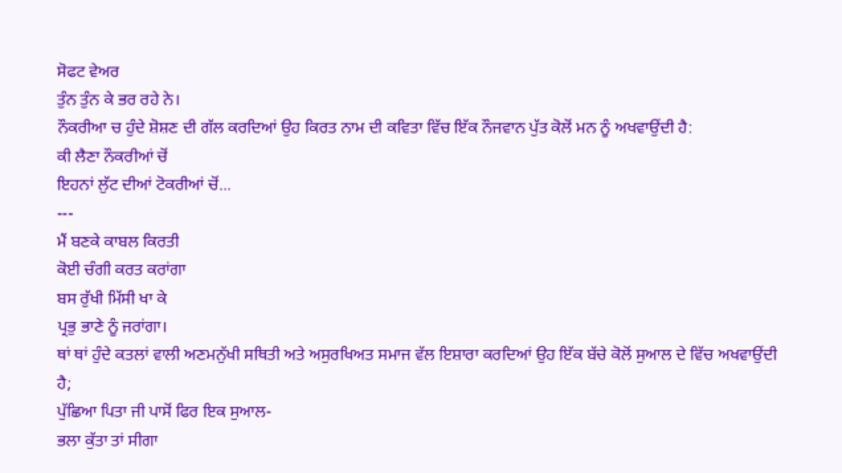ਸੋਫਟ ਵੇਅਰ
ਤੁੰਨ ਤੁੰਨ ਕੇ ਭਰ ਰਹੇ ਨੇ।
ਨੌਕਰੀਆ ਚ ਹੁੰਦੇ ਸ਼ੋਸ਼ਣ ਦੀ ਗੱਲ ਕਰਦਿਆਂ ਉਹ ਕਿਰਤ ਨਾਮ ਦੀ ਕਵਿਤਾ ਵਿੱਚ ਇੱਕ ਨੌਜਵਾਨ ਪੁੱਤ ਕੋਲੋਂ ਮਨ ਨੂੰ ਅਖਵਾਉਂਦੀ ਹੈ:
ਕੀ ਲੈਣਾ ਨੌਕਰੀਆਂ ਚੋਂ
ਇਹਨਾਂ ਲੁੱਟ ਦੀਆਂ ਟੋਕਰੀਆਂ ਚੋਂ...
---
ਮੈਂ ਬਣਕੇ ਕਾਬਲ ਕਿਰਤੀ
ਕੋਈ ਚੰਗੀ ਕਰਤ ਕਰਾਂਗਾ
ਬਸ ਰੁੱਖੀ ਮਿੱਸੀ ਖਾ ਕੇ
ਪ੍ਰਭੁ ਭਾਣੇ ਨੂੰ ਜਰਾਂਗਾ।
ਥਾਂ ਥਾਂ ਹੁੰਦੇ ਕਤਲਾਂ ਵਾਲੀ ਅਣਮਨੁੱਖੀ ਸਥਿਤੀ ਅਤੇ ਅਸੁਰਖਿਅਤ ਸਮਾਜ ਵੱਲ ਇਸ਼ਾਰਾ ਕਰਦਿਆਂ ਉਹ ਇੱਕ ਬੱਚੇ ਕੋਲੋਂ ਸੁਆਲ ਦੇ ਵਿੱਚ ਅਖਵਾਉਂਦੀ ਹੈ;
ਪੁੱਛਿਆ ਪਿਤਾ ਜੀ ਪਾਸੋਂ ਫਿਰ ਇਕ ਸੁਆਲ-
ਭਲਾ ਕੁੱਤਾ ਤਾਂ ਸੀਗਾ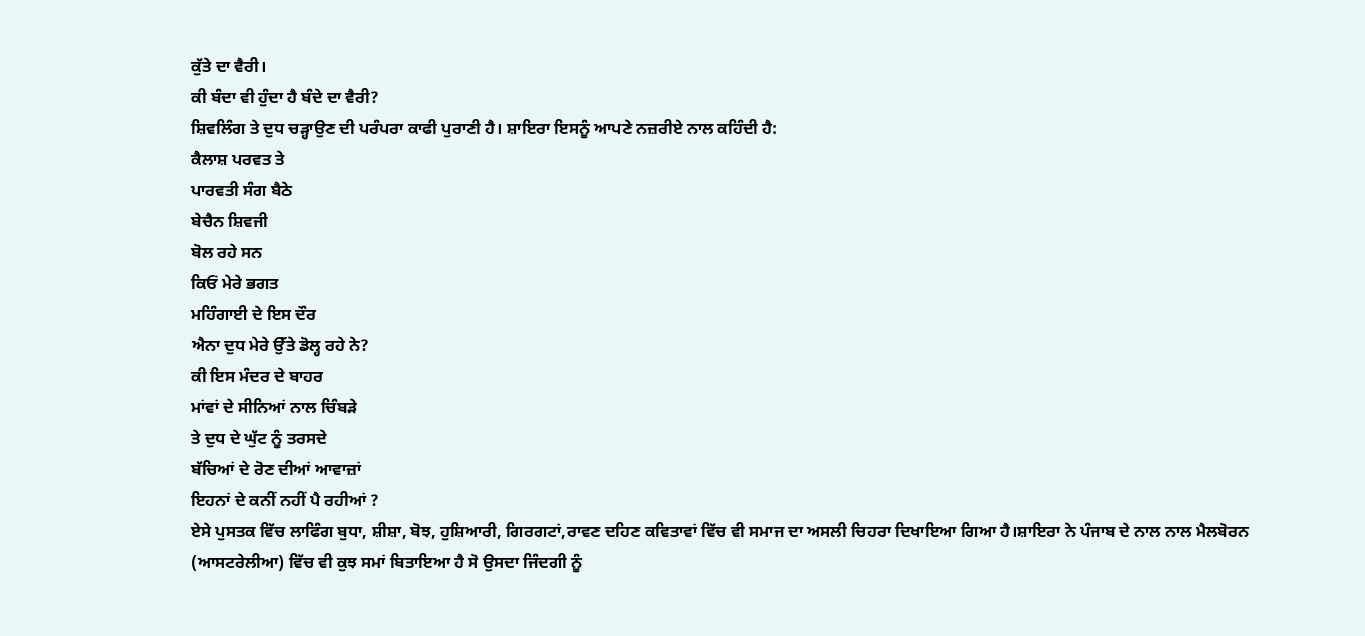ਕੁੱਤੇ ਦਾ ਵੈਰੀ।
ਕੀ ਬੰਦਾ ਵੀ ਹੁੰਦਾ ਹੈ ਬੰਦੇ ਦਾ ਵੈਰੀ?
ਸ਼ਿਵਲਿੰਗ ਤੇ ਦੁਧ ਚੜ੍ਹਾਉਣ ਦੀ ਪਰੰਪਰਾ ਕਾਫੀ ਪੁਰਾਣੀ ਹੈ। ਸ਼ਾਇਰਾ ਇਸਨੂੰ ਆਪਣੇ ਨਜ਼ਰੀਏ ਨਾਲ ਕਹਿੰਦੀ ਹੈ:
ਕੈਲਾਸ਼ ਪਰਵਤ ਤੇ
ਪਾਰਵਤੀ ਸੰਗ ਬੈਠੇ
ਬੇਚੈਨ ਸ਼ਿਵਜੀ
ਬੋਲ ਰਹੇ ਸਨ
ਕਿਓਂ ਮੇਰੇ ਭਗਤ
ਮਹਿੰਗਾਈ ਦੇ ਇਸ ਦੌਰ
ਐਨਾ ਦੁਧ ਮੇਰੇ ਉੱਤੇ ਡੋਲ੍ਹ ਰਹੇ ਨੇ?
ਕੀ ਇਸ ਮੰਦਰ ਦੇ ਬਾਹਰ
ਮਾਂਵਾਂ ਦੇ ਸੀਨਿਆਂ ਨਾਲ ਚਿੰਬੜੇ
ਤੇ ਦੁਧ ਦੇ ਘੁੱਟ ਨੂੰ ਤਰਸਦੇ
ਬੱਚਿਆਂ ਦੇ ਰੋਣ ਦੀਆਂ ਆਵਾਜ਼ਾਂ
ਇਹਨਾਂ ਦੇ ਕਨੀਂ ਨਹੀਂ ਪੈ ਰਹੀਆਂ ?
ਏਸੇ ਪੁਸਤਕ ਵਿੱਚ ਲਾਫਿੰਗ ਬੁਧਾ, ਸ਼ੀਸ਼ਾ, ਬੋਝ, ਹੁਸ਼ਿਆਰੀ, ਗਿਰਗਟਾਂ,ਰਾਵਣ ਦਹਿਣ ਕਵਿਤਾਵਾਂ ਵਿੱਚ ਵੀ ਸਮਾਜ ਦਾ ਅਸਲੀ ਚਿਹਰਾ ਦਿਖਾਇਆ ਗਿਆ ਹੈ।ਸ਼ਾਇਰਾ ਨੇ ਪੰਜਾਬ ਦੇ ਨਾਲ ਨਾਲ ਮੈਲਬੋਰਨ (ਆਸਟਰੇਲੀਆ) ਵਿੱਚ ਵੀ ਕੁਝ ਸਮਾਂ ਬਿਤਾਇਆ ਹੈ ਸੋ ਉਸਦਾ ਜਿੰਦਗੀ ਨੂੰ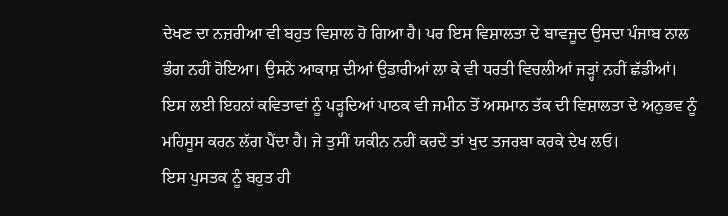ਦੇਖਣ ਦਾ ਨਜ਼ਰੀਆ ਵੀ ਬਹੁਤ ਵਿਸ਼ਾਲ ਹੋ ਗਿਆ ਹੈ। ਪਰ ਇਸ ਵਿਸ਼ਾਲਤਾ ਦੇ ਬਾਵਜੂਦ ਉਸਦਾ ਪੰਜਾਬ ਨਾਲ ਭੰਗ ਨਹੀਂ ਹੋਇਆ। ਉਸਨੇ ਆਕਾਸ਼ ਦੀਆਂ ਉਡਾਰੀਆਂ ਲਾ ਕੇ ਵੀ ਧਰਤੀ ਵਿਚਲੀਆਂ ਜੜ੍ਹਾਂ ਨਹੀਂ ਛੱਡੀਆਂ। ਇਸ ਲਈ ਇਹਨਾਂ ਕਵਿਤਾਵਾਂ ਨੂੰ ਪੜ੍ਹਦਿਆਂ ਪਾਠਕ ਵੀ ਜਮੀਨ ਤੋਂ ਅਸਮਾਨ ਤੱਕ ਦੀ ਵਿਸ਼ਾਲਤਾ ਦੇ ਅਨੁਭਵ ਨੂੰ ਮਹਿਸੂਸ ਕਰਨ ਲੱਗ ਪੈਂਦਾ ਹੈ। ਜੇ ਤੁਸੀਂ ਯਕੀਨ ਨਹੀਂ ਕਰਦੇ ਤਾਂ ਖੁਦ ਤਜਰਬਾ ਕਰਕੇ ਦੇਖ ਲਓ।
ਇਸ ਪੁਸਤਕ ਨੂੰ ਬਹੁਤ ਹੀ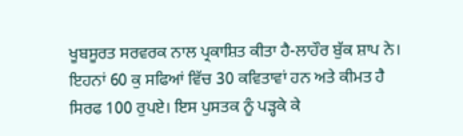ਖੂਬਸੂਰਤ ਸਰਵਰਕ ਨਾਲ ਪ੍ਰਕਾਸ਼ਿਤ ਕੀਤਾ ਹੈ-ਲਾਹੌਰ ਬੁੱਕ ਸ਼ਾਪ ਨੇ। ਇਹਨਾਂ 60 ਕੁ ਸਫਿਆਂ ਵਿੱਚ 30 ਕਵਿਤਾਵਾਂ ਹਨ ਅਤੇ ਕੀਮਤ ਹੈ ਸਿਰਫ 100 ਰੁਪਏ। ਇਸ ਪੁਸਤਕ ਨੂੰ ਪੜ੍ਹਕੇ ਕੇ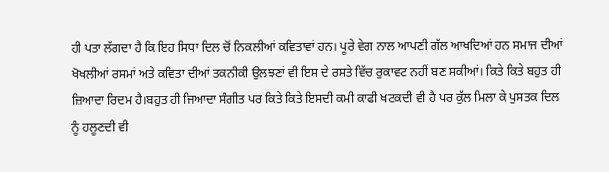ਹੀ ਪਤਾ ਲੱਗਦਾ ਹੈ ਕਿ ਇਹ ਸਿਧਾ ਦਿਲ ਚੋਂ ਨਿਕਲੀਆਂ ਕਵਿਤਾਵਾਂ ਹਨ। ਪੂਰੇ ਵੇਗ ਨਾਲ ਆਪਣੀ ਗੱਲ ਆਖਦਿਆਂ ਹਨ ਸਮਾਜ ਦੀਆਂ ਖੋਖਲੀਆਂ ਰਸਮਾਂ ਅਤੇ ਕਵਿਤਾ ਦੀਆਂ ਤਕਨੀਕੀ ਉਲਝਣਾਂ ਵੀ ਇਸ ਦੇ ਰਸਤੇ ਵਿੱਚ ਰੁਕਾਵਟ ਨਹੀਂ ਬਣ ਸਕੀਆਂ। ਕਿਤੇ ਕਿਤੇ ਬਹੁਤ ਹੀ ਜ਼ਿਆਦਾ ਰਿਦਮ ਹੈ।ਬਹੁਤ ਹੀ ਜਿਆਦਾ ਸੰਗੀਤ ਪਰ ਕਿਤੇ ਕਿਤੇ ਇਸਦੀ ਕਮੀ ਕਾਫੀ ਖਟਕਦੀ ਵੀ ਹੈ ਪਰ ਕੁੱਲ ਮਿਲਾ ਕੇ ਪੁਸਤਕ ਦਿਲ ਨੂੰ ਹਲੂਣਦੀ ਵੀ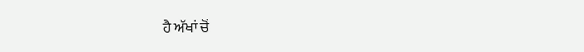ਹੈ ਅੱਖਾਂ ਚੋਂ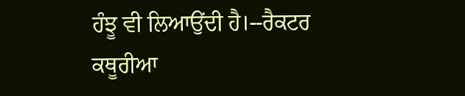ਹੰਝੂ ਵੀ ਲਿਆਉਂਦੀ ਹੈ।--ਰੈਕਟਰ ਕਥੂਰੀਆ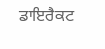ਡਾਇਰੈਕਟ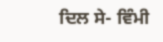ਦਿਲ ਸੇ- ਵਿੰਮੀ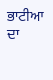ਭਾਟੀਆ ਦਾ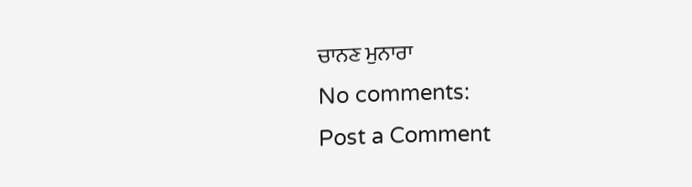ਚਾਨਣ ਮੁਨਾਰਾ
No comments:
Post a Comment